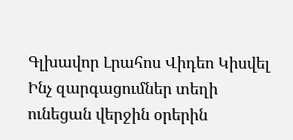Գլխավոր Լրահոս Վիդեո Կիսվել
Ինչ զարգացումներ տեղի ունեցան վերջին օրերին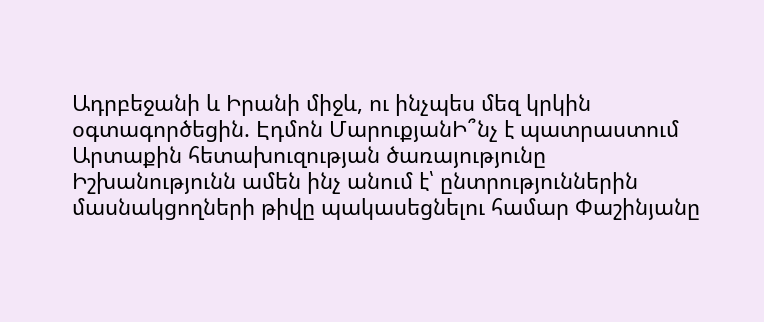Ադրբեջանի և Իրանի միջև, ու ինչպես մեզ կրկին օգտագործեցին. Էդմոն ՄարուքյանԻ՞նչ է պատրաստում Արտաքին հետախուզության ծառայությունը Իշխանությունն ամեն ինչ անում է՝ ընտրություններին մասնակցողների թիվը պակասեցնելու համար Փաշինյանը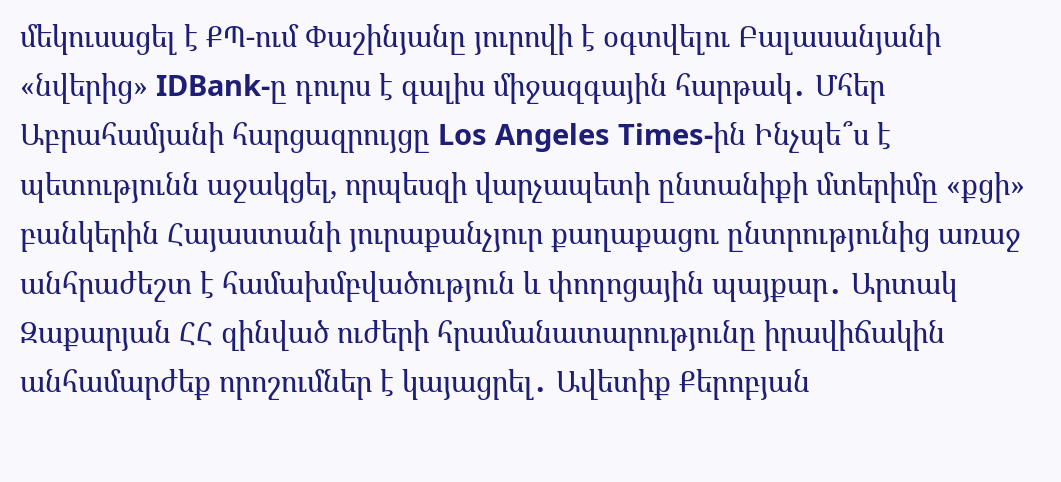մեկուսացել է ՔՊ-ում Փաշինյանը յուրովի է օգտվելու Բալասանյանի «նվերից» IDBank-ը դուրս է գալիս միջազգային հարթակ․ Մհեր Աբրահամյանի հարցազրույցը Los Angeles Times-ին Ինչպե՞ս է պետությունն աջակցել, որպեսզի վարչապետի ընտանիքի մտերիմը «քցի» բանկերին Հայաստանի յուրաքանչյուր քաղաքացու ընտրությունից առաջ անհրաժեշտ է համախմբվածություն և փողոցային պայքար․ Արտակ Զաքարյան ՀՀ զինված ուժերի հրամանատարությունը իրավիճակին անհամարժեք որոշումներ է կայացրել․ Ավետիք Քերոբյան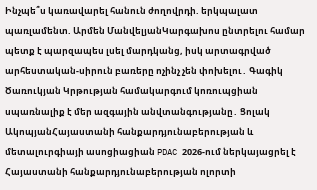Ինչպե՞ս կառավարել հանուն ժողովրդի. երկպալատ պառլամենտ. Արմեն ՄանվելյանԿարգախոս ընտրելու համար պետք է պարզապես լսել մարդկանց, իսկ արտագրված արհեստական-սիրուն բառերը ոչինչ չեն փոխելու․ Գագիկ Ծառուկյան Կրթության համակարգում կոռուպցիան սպառնալիք է մեր ազգային անվտանգությանը․ Ցոլակ ԱկոպյանՀայաստանի հանքարդյունաբերության և մետալուրգիայի ասոցիացիան PDAC 2026-ում ներկայացրել է Հայաստանի հանքարդյունաբերության ոլորտի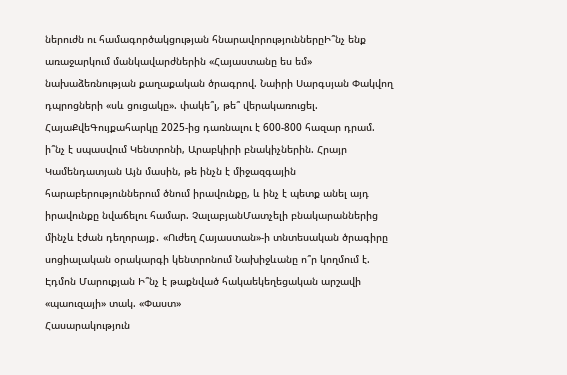ներուժն ու համագործակցության հնարավորություններըԻ՞նչ ենք առաջարկում մանկավարժներին «Հայաստանը ես եմ» նախաձեռնության քաղաքական ծրագրով. Նաիրի Սարգսյան Փակվող դպրոցների «սև ցուցակը». փակե՞լ, թե՞ վերակառուցել. ՀայաՔվեԳույքահարկը 2025-ից դառնալու է 600-800 հազար դրամ. ի՞նչ է սպասվում Կենտրոնի, Արաբկիրի բնակիչներին. Հրայր Կամենդատյան Այն մասին, թե ինչն է միջազգային հարաբերություններում ծնում իրավունքը, և ինչ է պետք անել այդ իրավունքը նվաճելու համար. ՉալաբյանՄատչելի բնակարաններից մինչև էժան դեղորայք․ «Ուժեղ Հայաստան»-ի տնտեսական ծրագիրը սոցիալական օրակարգի կենտրոնում Նախիջևանը ո՞ր կողմում է. Էդմոն Մարուքյան Ի՞նչ է թաքնված հակաեկեղեցական արշավի «պաուզայի» տակ. «Փաստ»
Հասարակություն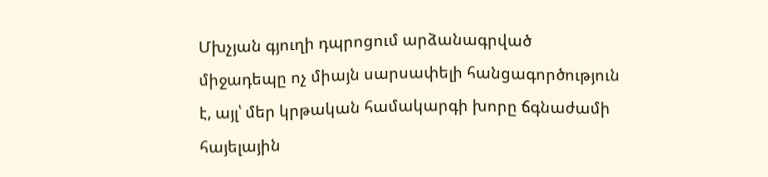Մխչյան գյուղի դպրոցում արձանագրված միջադեպը ոչ միայն սարսափելի հանցագործություն է, այլ՝ մեր կրթական համակարգի խորը ճգնաժամի հայելային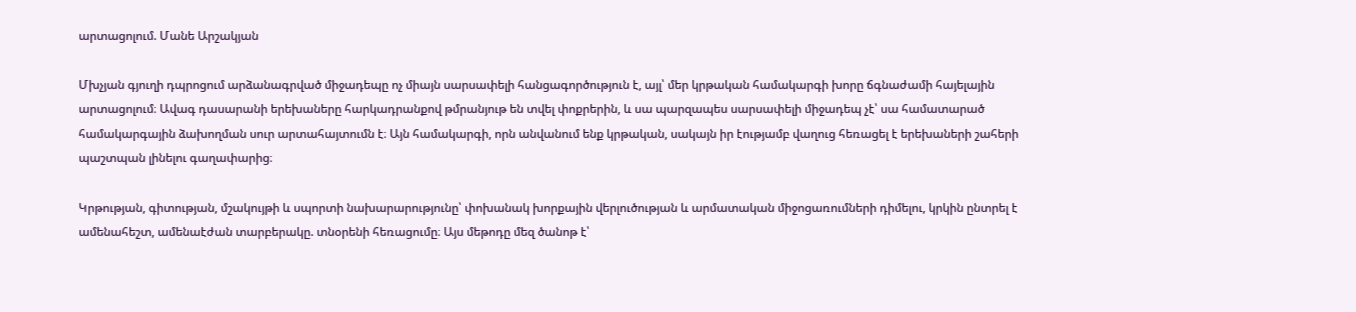արտացոլում. Մանե Արշակյան

Մխչյան գյուղի դպրոցում արձանագրված միջադեպը ոչ միայն սարսափելի հանցագործություն է, այլ՝ մեր կրթական համակարգի խորը ճգնաժամի հայելային արտացոլում։ Ավագ դասարանի երեխաները հարկադրանքով թմրանյութ են տվել փոքրերին, և սա պարզապես սարսափելի միջադեպ չէ՝ սա համատարած համակարգային ձախողման սուր արտահայտումն է։ Այն համակարգի, որն անվանում ենք կրթական, սակայն իր էությամբ վաղուց հեռացել է երեխաների շահերի պաշտպան լինելու գաղափարից։

Կրթության, գիտության, մշակույթի և սպորտի նախարարությունը՝ փոխանակ խորքային վերլուծության և արմատական միջոցառումների դիմելու, կրկին ընտրել է ամենահեշտ, ամենաէժան տարբերակը. տնօրենի հեռացումը։ Այս մեթոդը մեզ ծանոթ է՝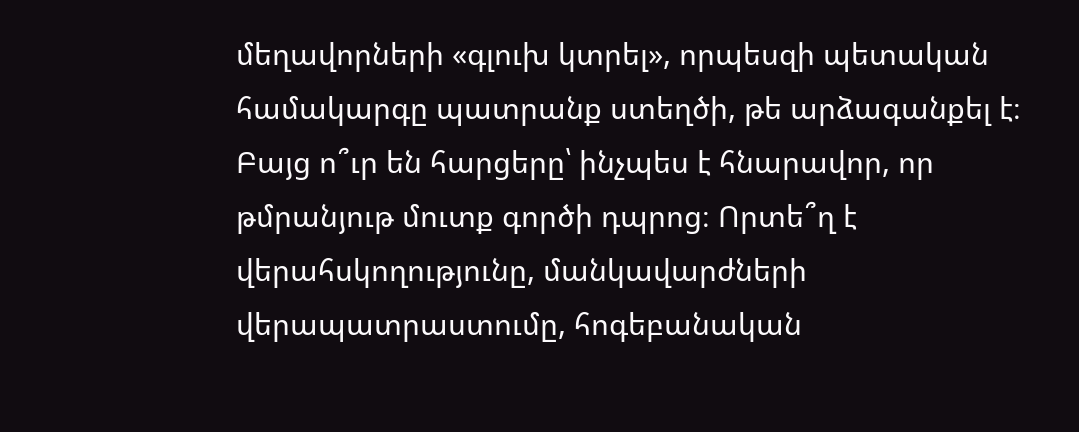մեղավորների «գլուխ կտրել», որպեսզի պետական համակարգը պատրանք ստեղծի, թե արձագանքել է։ Բայց ո՞ւր են հարցերը՝ ինչպես է հնարավոր, որ թմրանյութ մուտք գործի դպրոց։ Որտե՞ղ է վերահսկողությունը, մանկավարժների վերապատրաստումը, հոգեբանական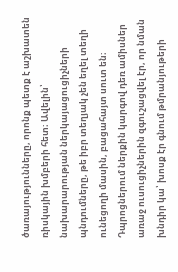ծառայությունները, որոնք պետք է աշխատեն ռիսկային խմբերի հետ։ Ավելին՝ նախարարության ներկայացուցիչների պնդումները, թե իբր տեղյակ չեն եղել տեղի ունեցողի մասին, բացահայտ սուտ են։ Դպրոցներում ներքին կարգով դեռ ամիսներ առաջ ուսուցիչներին զգուշացվել էր, որ նման խնդիր կա՝ խոսք էր գնում թմրանյութերի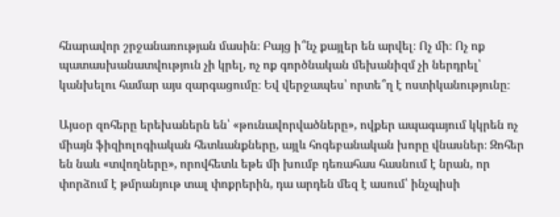հնարավոր շրջանառության մասին։ Բայց ի՞նչ քայլեր են արվել։ Ոչ մի։ Ոչ ոք պատասխանատվություն չի կրել, ոչ ոք գործնական մեխանիզմ չի ներդրել՝ կանխելու համար այս զարգացումը։ Եվ վերջապես՝ որտե՞ղ է ոստիկանությունը։

Այսօր զոհերը երեխաներն են՝ «թունավորվածները», ովքեր ապագայում կկրեն ոչ միայն ֆիզիոլոգիական հետևանքները, այլև հոգեբանական խորը վնասներ։ Զոհեր են նաև «տվողները», որովհետև եթե մի խումբ դեռահաս հասնում է նրան, որ փորձում է թմրանյութ տալ փոքրերին, դա արդեն մեզ է ասում՝ ինչպիսի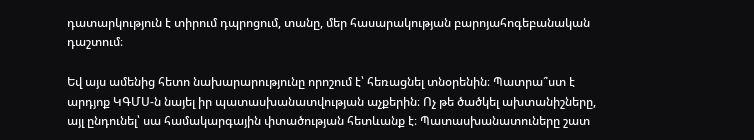դատարկություն է տիրում դպրոցում, տանը, մեր հասարակության բարոյահոգեբանական դաշտում։

Եվ այս ամենից հետո նախարարությունը որոշում է՝ հեռացնել տնօրենին։ Պատրա՞ստ է արդյոք ԿԳՄՍ-ն նայել իր պատասխանատվության աչքերին։ Ոչ թե ծածկել ախտանիշները, այլ ընդունել՝ սա համակարգային փտածության հետևանք է։ Պատասխանատուները շատ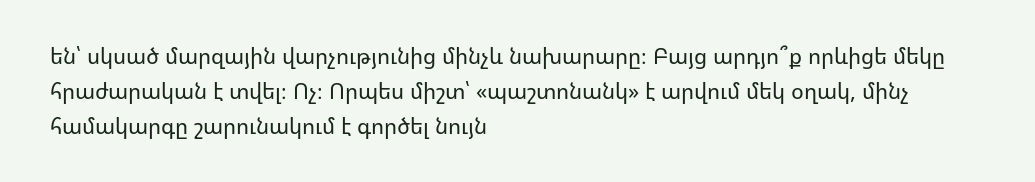են՝ սկսած մարզային վարչությունից մինչև նախարարը։ Բայց արդյո՞ք որևիցե մեկը հրաժարական է տվել։ Ոչ։ Որպես միշտ՝ «պաշտոնանկ» է արվում մեկ օղակ, մինչ համակարգը շարունակում է գործել նույն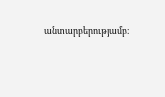անտարբերությամբ։